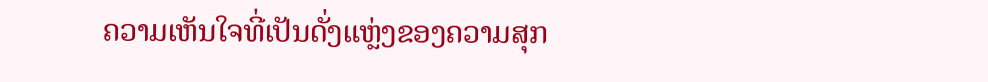ຄວາມເຫັນໃຈທີ່ເປັນດັ່ງແຫຼ່ງຂອງຄວາມສຸກ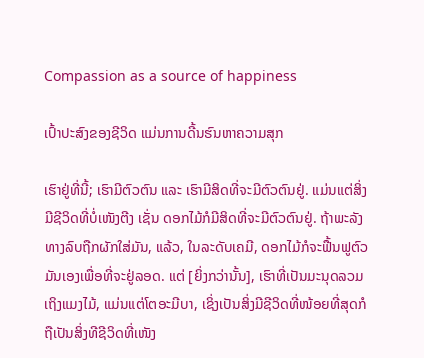Compassion as a source of happiness

ເປົ້າປະສົງຂອງຊີວິດ ແມ່ນການດີ້ນຮົນຫາຄວາມສຸກ

ເຮົາຢູ່ທີ່ນີ້; ເຮົາມີຕົວຕົນ ແລະ ເຮົາມີສິດທີ່ຈະມີຕົວຕົນຢູ່. ແມ່ນແຕ່ສິ່ງມີຊີວິດທີ່ບໍ່ເໜັງຕີງ ເຊັ່ນ ດອກໄມ້ກໍມີສິດທີ່ຈະມີຕົວຕົນຢູ່. ຖ້າພະລັງທາງລົບຖືກຜັກໃສ່ມັນ, ແລ້ວ, ໃນລະດັບເຄມີ, ດອກໄມ້ກໍຈະຟື້ນຟູຕົວມັນເອງເພື່ອທີ່ຈະຢູ່ລອດ. ແຕ່ [ຍິ່ງກວ່ານັ້ນ], ເຮົາທີ່ເປັນມະນຸດລວມເຖິງແມງໄມ້, ແມ່ນແຕ່ໂຕອະມີບາ, ເຊິ່ງເປັນສິ່ງມີຊີວິດທີ່ໜ້ອຍທີ່ສຸດກໍຖືເປັນສິ່ງທີຊີວິດທີ່ເໜັງ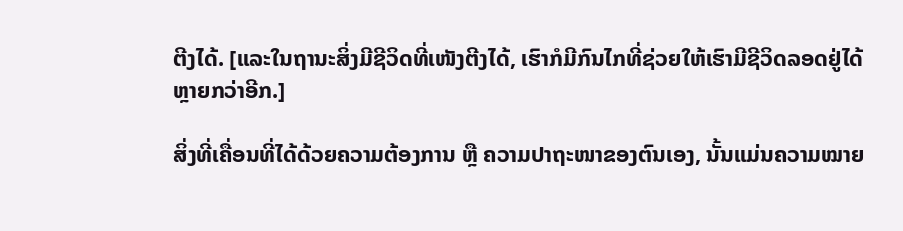ຕີງໄດ້. [ແລະໃນຖານະສິ່ງມີຊີວິດທີ່ເໜັງຕີງໄດ້, ເຮົາກໍມີກົນໄກທີ່ຊ່ວຍໃຫ້ເຮົາມີຊີວິດລອດຢູ່ໄດ້ຫຼາຍກວ່າອີກ.]

ສິ່ງທີ່ເຄື່ອນທີ່ໄດ້ດ້ວຍຄວາມຕ້ອງການ ຫຼື ຄວາມປາຖະໜາຂອງຕົນເອງ, ນັ້ນແມ່ນຄວາມໝາຍ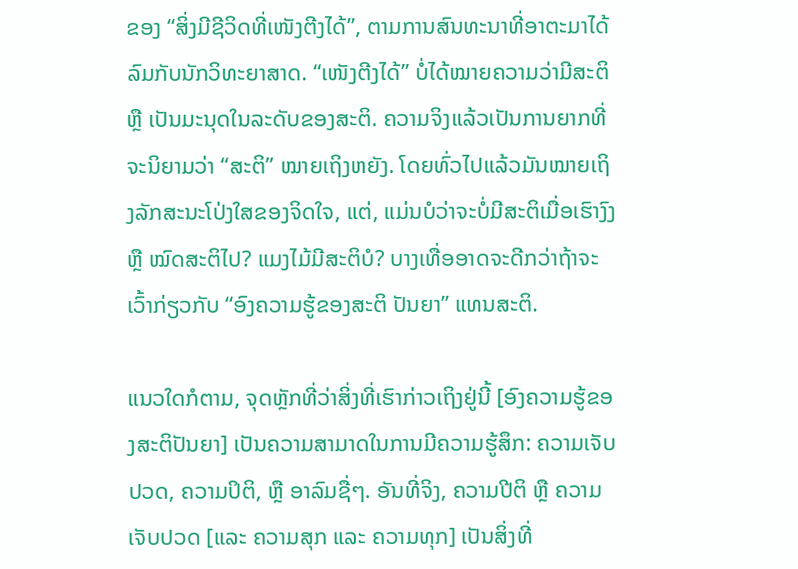ຂອງ “ສິ່ງມີຊີວິດທີ່ເໜັງຕີງໄດ້”, ຕາມການສົນທະນາທີ່ອາຕະມາໄດ້ລົມກັບນັກວິທະຍາສາດ. “ເໜັງຕີງໄດ້” ບໍ່ໄດ້ໝາຍຄວາມວ່າມີສະຕິ ຫຼື ເປັນມະນຸດໃນລະດັບຂອງສະຕິ. ຄວາມຈິງແລ້ວເປັນການຍາກທີ່ຈະນິຍາມວ່າ “ສະຕິ” ໝາຍເຖິງຫຍັງ. ໂດຍທົ່ວໄປແລ້ວມັນໝາຍເຖິງລັກສະນະໂປ່ງໃສຂອງຈິດໃຈ, ແຕ່, ແມ່ນບໍວ່າຈະບໍ່ມີສະຕິເມື່ອເຮົາງົງ ຫຼື ໝົດສະຕິໄປ? ແມງໄມ້ມີສະຕິບໍ? ບາງເທື່ອອາດຈະດີກວ່າຖ້າຈະເວົ້າກ່ຽວກັບ “ອົງຄວາມຮູ້ຂອງສະຕິ ປັນຍາ” ແທນສະຕິ.

ແນວໃດກໍຕາມ, ຈຸດຫຼັກທີ່ວ່າສິ່ງທີ່ເຮົາກ່າວເຖິງຢູ່ນີ້ [ອົງຄວາມຮູ້ຂອງສະຕິປັນຍາ] ເປັນຄວາມສາມາດໃນການມີຄວາມຮູ້ສຶກ: ຄວາມເຈັບປວດ, ຄວາມປິຕິ, ຫຼື ອາລົມຊື່ໆ. ອັນທີ່ຈິງ, ຄວາມປີຕິ ຫຼື ຄວາມເຈັບປວດ [ແລະ ຄວາມສຸກ ແລະ ຄວາມທຸກ] ເປັນສິ່ງທີ່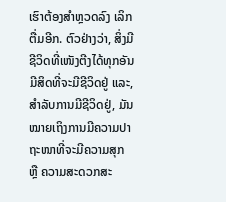ເຮົາຕ້ອງສຳຫຼວດລົງ ເລິກຕື່ມອີກ. ຕົວຢ່າງວ່າ, ສິ່ງມີຊີວິດທີ່ເໜັງຕີງໄດ້ທຸກອັນມີສິດທີ່ຈະມີຊີວິດຢູ່ ແລະ, ສຳລັບການມີຊີວິດຢູ່, ມັນໝາຍເຖິງການມີຄວາມປາຖະໜາທີ່ຈະມີຄວາມສຸກ ຫຼື ຄວາມສະດວກສະ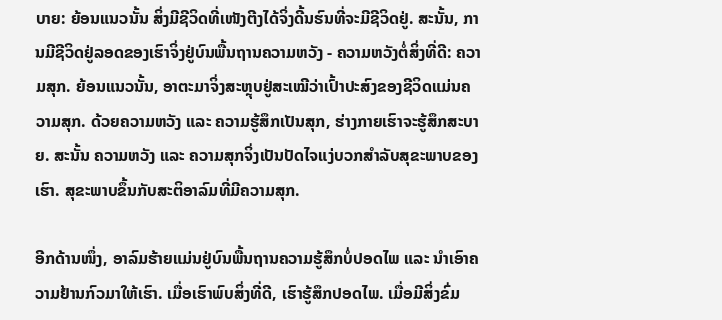ບາຍ: ຍ້ອນແນວນັ້ນ ສິ່ງມີຊີວິດທີ່ເໜັງຕີງໄດ້ຈິ່ງດີ້ນຮົນທີ່ຈະມີຊີວິດຢູ່. ສະນັ້ນ, ການມີຊີວິດຢູ່ລອດຂອງເຮົາຈິ່ງຢູ່ບົນພື້ນຖານຄວາມຫວັງ - ຄວາມຫວັງຕໍ່ສິ່ງທີ່ດີ: ຄວາມສຸກ. ຍ້ອນແນວນັ້ນ, ອາຕະມາຈິ່ງສະຫຼຸບຢູ່ສະເໝີວ່າເປົ້າປະສົງຂອງຊີວິດແມ່ນຄວາມສຸກ. ດ້ວຍຄວາມຫວັງ ແລະ ຄວາມຮູ້ສຶກເປັນສຸກ, ຮ່າງກາຍເຮົາຈະຮູ້ສຶກສະບາຍ. ສະນັ້ນ ຄວາມຫວັງ ແລະ ຄວາມສຸກຈິ່ງເປັນປັດໄຈແງ່ບວກສຳລັບສຸຂະພາບຂອງເຮົາ. ສຸຂະພາບຂຶ້ນກັບສະຕິອາລົມທີ່ມີຄວາມສຸກ.

ອີກດ້ານໜຶ່ງ, ອາລົມຮ້າຍແມ່ນຢູ່ບົນພື້ນຖານຄວາມຮູ້ສຶກບໍ່ປອດໄພ ແລະ ນຳເອົາຄວາມຢ້ານກົວມາໃຫ້ເຮົາ. ເມື່ອເຮົາພົບສິ່ງທີ່ດີ, ເຮົາຮູ້ສຶກປອດໄພ. ເມື່ອມີສິ່ງຂົ່ມ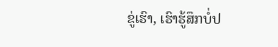ຂູ່ເຮົາ, ເຮົາຮູ້ສຶກບໍ່ປ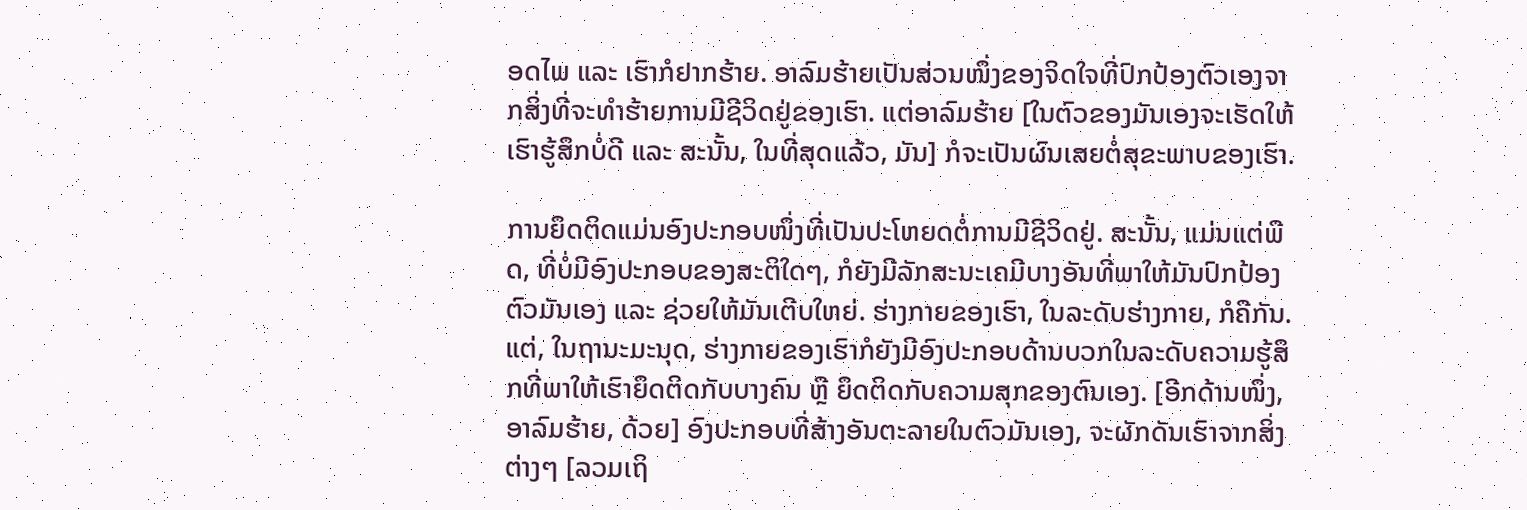ອດໄພ ແລະ ເຮົາກໍຢາກຮ້າຍ. ອາລົມຮ້າຍເປັນສ່ວນໜຶ່ງຂອງຈິດໃຈທີ່ປົກປ້ອງຕົວເອງຈາກສິ່ງທີ່ຈະທຳຮ້າຍການມີຊີວິດຢູ່ຂອງເຮົາ. ແຕ່ອາລົມຮ້າຍ [ໃນຕົວຂອງມັນເອງຈະເຮັດໃຫ້ເຮົາຮູ້ສຶກບໍ່ດີ ແລະ ສະນັ້ນ, ໃນທີ່ສຸດແລ້ວ, ມັນ] ກໍຈະເປັນຜົນເສຍຕໍ່ສຸຂະພາບຂອງເຮົາ.

ການຍຶດຕິດແມ່ນອົງປະກອບໜຶ່ງທີ່ເປັນປະໂຫຍດຕໍ່ການມີຊີວິດຢູ່. ສະນັ້ນ, ແມ່ນແຕ່ພືດ, ທີ່ບໍ່ມີອົງປະກອບຂອງສະຕິໃດໆ, ກໍຍັງມີລັກສະນະເຄມີບາງອັນທີ່ພາໃຫ້ມັນປົກປ້ອງຕົວມັນເອງ ແລະ ຊ່ວຍໃຫ້ມັນເຕີບໃຫຍ່. ຮ່າງກາຍຂອງເຮົາ, ໃນລະດັບຮ່າງກາຍ, ກໍຄືກັນ. ແຕ່, ໃນຖານະມະນຸດ, ຮ່າງກາຍຂອງເຮົາກໍຍັງມີອົງປະກອບດ້ານບວກໃນລະດັບຄວາມຮູ້ສຶກທີ່ພາໃຫ້ເຮົາຍຶດຕິດກັບບາງຄົນ ຫຼື ຍຶດຕິດກັບຄວາມສຸກຂອງຕົນເອງ. [ອີກດ້ານໜຶ່ງ, ອາລົມຮ້າຍ, ດ້ວຍ] ອົງປະກອບທີ່ສ້າງອັນຕະລາຍໃນຕົວມັນເອງ, ຈະຜັກດັນເຮົາຈາກສິ່ງຕ່າງໆ [ລວມເຖິ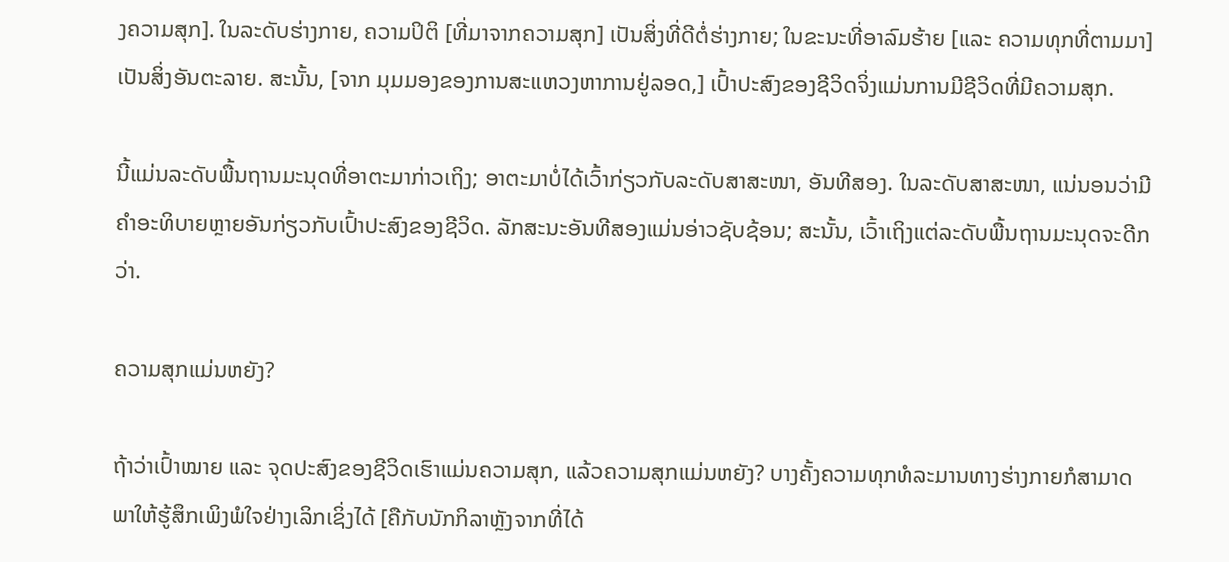ງຄວາມສຸກ]. ໃນລະດັບຮ່າງກາຍ, ຄວາມປິຕິ [ທີ່ມາຈາກຄວາມສຸກ] ເປັນສິ່ງທີ່ດີຕໍ່ຮ່າງກາຍ; ໃນຂະນະທີ່ອາລົມຮ້າຍ [ແລະ ຄວາມທຸກທີ່ຕາມມາ] ເປັນສິ່ງອັນຕະລາຍ. ສະນັ້ນ, [ຈາກ ມຸມມອງຂອງການສະແຫວງຫາການຢູ່ລອດ,] ເປົ້າປະສົງຂອງຊີວິດຈິ່ງແມ່ນການມີຊີວິດທີ່ມີຄວາມສຸກ.

ນີ້ແມ່ນລະດັບພື້ນຖານມະນຸດທີ່ອາຕະມາກ່າວເຖິງ; ອາຕະມາບໍ່ໄດ້ເວົ້າກ່ຽວກັບລະດັບສາສະໜາ, ອັນທີສອງ. ໃນລະດັບສາສະໜາ, ແນ່ນອນວ່າມີຄຳອະທິບາຍຫຼາຍອັນກ່ຽວກັບເປົ້າປະສົງຂອງຊີວິດ. ລັກສະນະອັນທີສອງແມ່ນອ່າວຊັບຊ້ອນ; ສະນັ້ນ, ເວົ້າເຖິງແຕ່ລະດັບພື້ນຖານມະນຸດຈະດີກວ່າ.

ຄວາມສຸກແມ່ນຫຍັງ?

ຖ້າວ່າເປົ້າໝາຍ ແລະ ຈຸດປະສົງຂອງຊີວິດເຮົາແມ່ນຄວາມສຸກ, ແລ້ວຄວາມສຸກແມ່ນຫຍັງ? ບາງຄັ້ງຄວາມທຸກທໍລະມານທາງຮ່າງກາຍກໍສາມາດພາໃຫ້ຮູ້ສຶກເພິງພໍໃຈຢ່າງເລິກເຊິ່ງໄດ້ [ຄືກັບນັກກິລາຫຼັງຈາກທີ່ໄດ້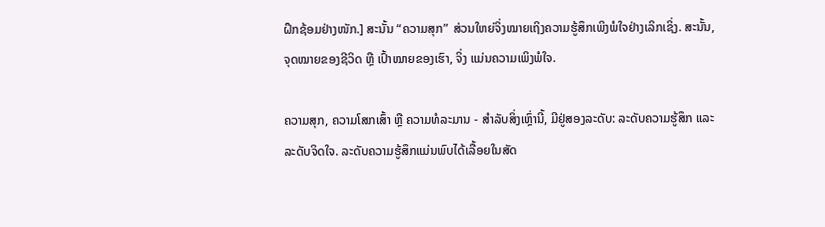ຝຶກຊ້ອມຢ່າງໜັກ.] ສະນັ້ນ “ຄວາມສຸກ” ສ່ວນໃຫຍ່ຈິ່ງໝາຍເຖິງຄວາມຮູ້ສຶກເພິງພໍໃຈຢ່າງເລິກເຊິ່ງ. ສະນັ້ນ, ຈຸດໝາຍຂອງຊີວິດ ຫຼື ເປົ້າໝາຍຂອງເຮົາ, ຈິ່ງ ແມ່ນຄວາມເພິງພໍໃຈ.

ຄວາມສຸກ, ຄວາມໂສກເສົ້າ ຫຼື ຄວາມທໍລະມານ - ສຳລັບສິ່ງເຫຼົ່ານີ້, ມີຢູ່ສອງລະດັບ: ລະດັບຄວາມຮູ້ສຶກ ແລະ ລະດັບຈິດໃຈ. ລະດັບຄວາມຮູ້ສຶກແມ່ນພົບໄດ້ເລື້ອຍໃນສັດ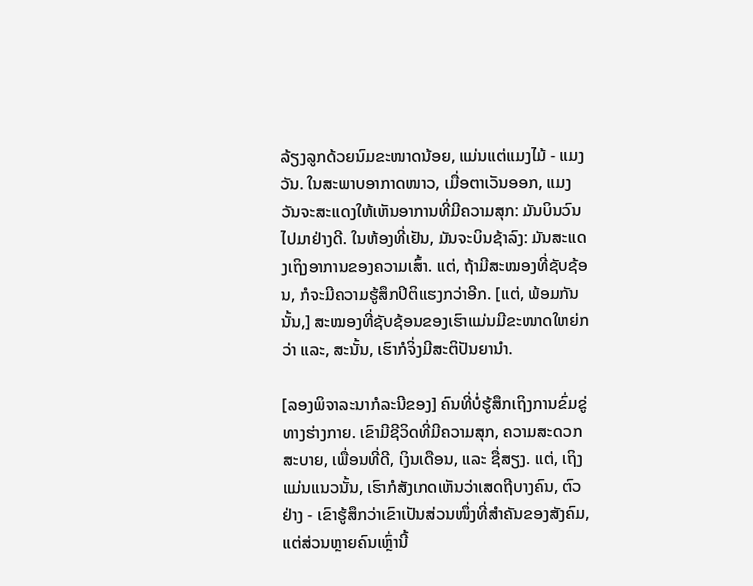ລ້ຽງລູກດ້ວຍນົມຂະໜາດນ້ອຍ, ແມ່ນແຕ່ແມງໄມ້ - ແມງວັນ. ໃນສະພາບອາກາດໜາວ, ເມື່ອຕາເວັນອອກ, ແມງວັນຈະສະແດງໃຫ້ເຫັນອາການທີ່ມີຄວາມສຸກ: ມັນບິນວົນໄປມາຢ່າງດີ. ໃນຫ້ອງທີ່ເຢັນ, ມັນຈະບິນຊ້າລົງ: ມັນສະແດງເຖິງອາການຂອງຄວາມເສົ້າ. ແຕ່, ຖ້າມີສະໝອງທີ່ຊັບຊ້ອນ, ກໍຈະມີຄວາມຮູ້ສຶກປິຕິແຮງກວ່າອີກ. [ແຕ່, ພ້ອມກັນນັ້ນ,] ສະໝອງທີ່ຊັບຊ້ອນຂອງເຮົາແມ່ນມີຂະໜາດໃຫຍ່ກວ່າ ແລະ, ສະນັ້ນ, ເຮົາກໍຈິ່ງມີສະຕິປັນຍານຳ.

[ລອງພິຈາລະນາກໍລະນີຂອງ] ຄົນທີ່ບໍ່ຮູ້ສຶກເຖິງການຂົ່ມຂູ່ທາງຮ່າງກາຍ. ເຂົາມີຊີວິດທີ່ມີຄວາມສຸກ, ຄວາມສະດວກສະບາຍ, ເພື່ອນທີ່ດີ, ເງິນເດືອນ, ແລະ ຊື່ສຽງ. ແຕ່, ເຖິງແມ່ນແນວນັ້ນ, ເຮົາກໍສັງເກດເຫັນວ່າເສດຖີບາງຄົນ, ຕົວຢ່າງ - ເຂົາຮູ້ສຶກວ່າເຂົາເປັນສ່ວນໜຶ່ງທີ່ສຳຄັນຂອງສັງຄົມ, ແຕ່ສ່ວນຫຼາຍຄົນເຫຼົ່ານີ້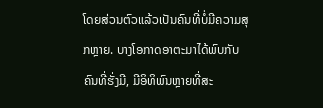ໂດຍສ່ວນຕົວແລ້ວເປັນຄົນທີ່ບໍ່ມີຄວາມສຸກຫຼາຍ. ບາງໂອກາດອາຕະມາໄດ້ພົບກັບຄົນທີ່ຮັ່ງມີ, ມີອິທິພົນຫຼາຍທີ່ສະ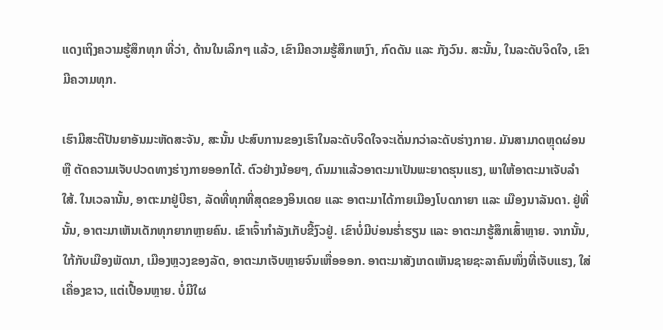ແດງເຖິງຄວາມຮູ້ສຶກທຸກ ທີ່ວ່າ, ດ້ານໃນເລິກໆ ແລ້ວ, ເຂົາມີຄວາມຮູ້ສຶກເຫງົາ, ກົດດັນ ແລະ ກັງວົນ. ສະນັ້ນ, ໃນລະດັບຈິດໃຈ, ເຂົາມີຄວາມທຸກ.

ເຮົາມີສະຕິປັນຍາອັນມະຫັດສະຈັນ, ສະນັ້ນ ປະສົບການຂອງເຮົາໃນລະດັບຈິດໃຈຈະເດັ່ນກວ່າລະດັບຮ່າງກາຍ. ມັນສາມາດຫຼຸດຜ່ອນ ຫຼື ຕັດຄວາມເຈັບປວດທາງຮ່າງກາຍອອກໄດ້. ຕົວຢ່າງນ້ອຍໆ, ດົນມາແລ້ວອາຕະມາເປັນພະຍາດຮຸນແຮງ, ພາໃຫ້ອາຕະມາເຈັບລຳໃສ້. ໃນເວລານັ້ນ, ອາຕະມາຢູ່ບີຮາ, ລັດທີ່ທຸກທີ່ສຸດຂອງອິນເດຍ ແລະ ອາຕະມາໄດ້ກາຍເມືອງໂບດກາຍາ ແລະ ເມືອງນາລັນດາ. ຢູ່ທີ່ນັ້ນ, ອາຕະມາເຫັນເດັກທຸກຍາກຫຼາຍຄົນ. ເຂົາເຈົ້າກຳລັງເກັບຂີ້ງົວຢູ່. ເຂົາບໍ່ມີບ່ອນຮ່ຳຮຽນ ແລະ ອາຕະມາຮູ້ສຶກເສົ້າຫຼາຍ. ຈາກນັ້ນ, ໃກ້ກັບເມືອງພັດນາ, ເມືອງຫຼວງຂອງລັດ, ອາຕະມາເຈັບຫຼາຍຈົນເຫື່ອອອກ. ອາຕະມາສັງເກດເຫັນຊາຍຊະລາຄົນໜຶ່ງທີ່ເຈັບແຮງ, ໃສ່ເຄື່ອງຂາວ, ແຕ່ເປື້ອນຫຼາຍ. ບໍ່ມີໃຜ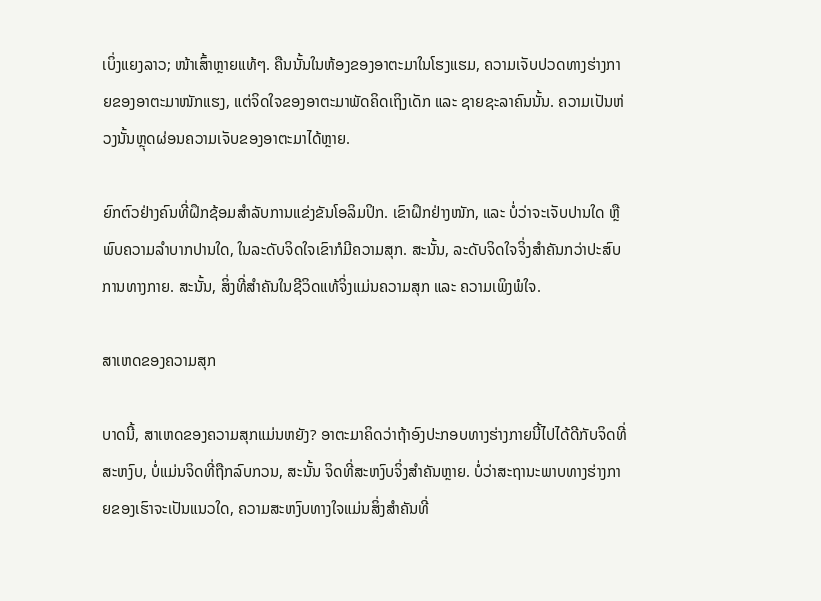ເບິ່ງແຍງລາວ; ໜ້າເສົ້າຫຼາຍແທ້ໆ. ຄືນນັ້ນໃນຫ້ອງຂອງອາຕະມາໃນໂຮງແຮມ, ຄວາມເຈັບປວດທາງຮ່າງກາຍຂອງອາຕະມາໜັກແຮງ, ແຕ່ຈິດໃຈຂອງອາຕະມາພັດຄິດເຖິງເດັກ ແລະ ຊາຍຊະລາຄົນນັ້ນ. ຄວາມເປັນຫ່ວງນັ້ນຫຼຸດຜ່ອນຄວາມເຈັບຂອງອາຕະມາໄດ້ຫຼາຍ.

ຍົກຕົວຢ່າງຄົນທີ່ຝຶກຊ້ອມສຳລັບການແຂ່ງຂັນໂອລິມປິກ. ເຂົາຝຶກຢ່າງໜັກ, ແລະ ບໍ່ວ່າຈະເຈັບປານໃດ ຫຼື ພົບຄວາມລຳບາກປານໃດ, ໃນລະດັບຈິດໃຈເຂົາກໍມີຄວາມສຸກ. ສະນັ້ນ, ລະດັບຈິດໃຈຈິ່ງສຳຄັນກວ່າປະສົບການທາງກາຍ. ສະນັ້ນ, ສິ່ງທີ່ສຳຄັນໃນຊີວິດແທ້ຈິ່ງແມ່ນຄວາມສຸກ ແລະ ຄວາມເພິງພໍໃຈ.

ສາເຫດຂອງຄວາມສຸກ

ບາດນີ້, ສາເຫດຂອງຄວາມສຸກແມ່ນຫຍັງ? ອາຕະມາຄິດວ່າຖ້າອົງປະກອບທາງຮ່າງກາຍນີ້ໄປໄດ້ດີກັບຈິດທີ່ສະຫງົບ, ບໍ່ແມ່ນຈິດທີ່ຖືກລົບກວນ, ສະນັ້ນ ຈິດທີ່ສະຫງົບຈິ່ງສຳຄັນຫຼາຍ. ບໍ່ວ່າສະຖານະພາບທາງຮ່າງກາຍຂອງເຮົາຈະເປັນແນວໃດ, ຄວາມສະຫງົບທາງໃຈແມ່ນສິ່ງສຳຄັນທີ່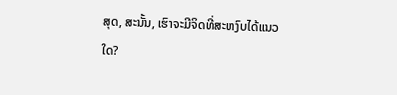ສຸດ, ສະນັ້ນ, ເຮົາຈະມີຈິດທີ່ສະຫງົບໄດ້ແນວໃດ?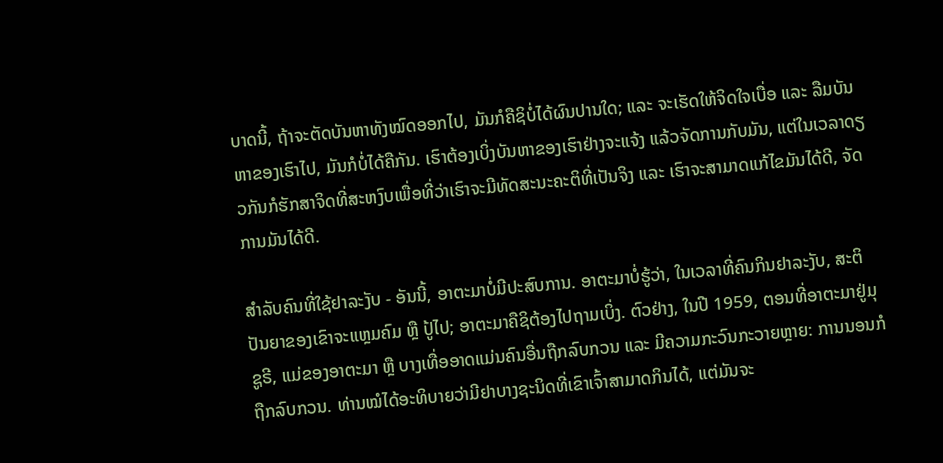ບາດນີ້, ຖ້າຈະຕັດບັນຫາທັງໝົດອອກໄປ, ມັນກໍຄືຊິບໍ່ໄດ້ຜົນປານໃດ; ແລະ ຈະເຮັດໃຫ້ຈິດໃຈເບື່ອ ແລະ ລືມບັນຫາຂອງເຮົາໄປ, ມັນກໍບໍ່ໄດ້ຄືກັນ. ເຮົາຕ້ອງເບິ່ງບັນຫາຂອງເຮົາຢ່າງຈະແຈ້ງ ແລ້ວຈັດການກັບມັນ, ແຕ່ໃນເວລາດຽວກັນກໍຮັກສາຈິດທີ່ສະຫງົບເພື່ອທີ່ວ່າເຮົາຈະມີທັດສະນະຄະຕິທີ່ເປັນຈິງ ແລະ ເຮົາຈະສາມາດແກ້ໄຂມັນໄດ້ດີ, ຈັດການມັນໄດ້ດີ.

ສຳລັບຄົນທີ່ໃຊ້ຢາລະງັບ - ອັນນີ້, ອາຕະມາບໍ່ມີປະສົບການ. ອາຕະມາບໍ່ຮູ້ວ່າ, ໃນເວລາທີ່ຄົນກິນຢາລະງັບ, ສະຕິປັນຍາຂອງເຂົາຈະແຫຼມຄົມ ຫຼື ປູ້ໄປ; ອາຕະມາຄືຊິຕ້ອງໄປຖາມເບິ່ງ. ຕົວຢ່າງ, ໃນປີ 1959, ຕອນທີ່ອາຕະມາຢູ່ມຸຊູຣີ, ແມ່ຂອງອາຕະມາ ຫຼື ບາງເທື່ອອາດແມ່ນຄົນອື່ນຖືກລົບກວນ ແລະ ມີຄວາມກະວົນກະວາຍຫຼາຍ: ການນອນກໍຖືກລົບກວນ. ທ່ານໝໍໄດ້ອະທິບາຍວ່າມີຢາບາງຊະນິດທີ່ເຂົາເຈົ້າສາມາດກິນໄດ້, ແຕ່ມັນຈະ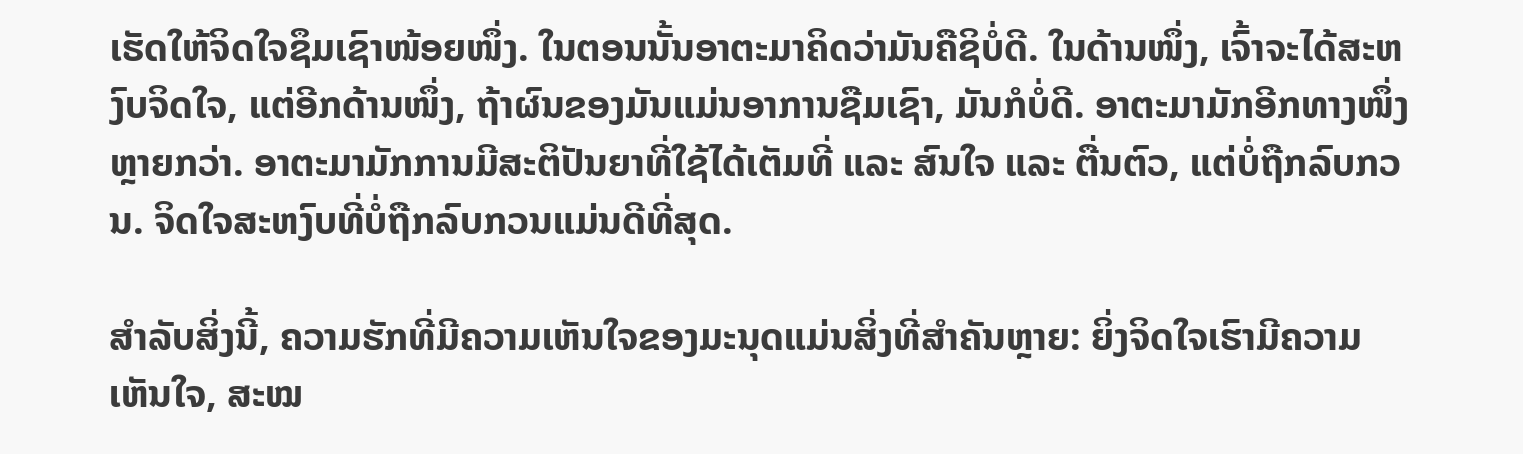ເຮັດໃຫ້ຈິດໃຈຊຶມເຊົາໜ້ອຍໜຶ່ງ. ໃນຕອນນັ້ນອາຕະມາຄິດວ່າມັນຄືຊິບໍ່ດີ. ໃນດ້ານໜຶ່ງ, ເຈົ້າຈະໄດ້ສະຫງົບຈິດໃຈ, ແຕ່ອີກດ້ານໜຶ່ງ, ຖ້າຜົນຂອງມັນແມ່ນອາການຊືມເຊົາ, ມັນກໍບໍ່ດີ. ອາຕະມາມັກອີກທາງໜຶ່ງຫຼາຍກວ່າ. ອາຕະມາມັກການມີສະຕິປັນຍາທີ່ໃຊ້ໄດ້ເຕັມທີ່ ແລະ ສົນໃຈ ແລະ ຕື່ນຕົວ, ແຕ່ບໍ່ຖືກລົບກວນ. ຈິດໃຈສະຫງົບທີ່ບໍ່ຖືກລົບກວນແມ່ນດີທີ່ສຸດ.

ສຳລັບສິ່ງນີ້, ຄວາມຮັກທີ່ມີຄວາມເຫັນໃຈຂອງມະນຸດແມ່ນສິ່ງທີ່ສຳຄັນຫຼາຍ: ຍິ່ງຈິດໃຈເຮົາມີຄວາມເຫັນໃຈ, ສະໝ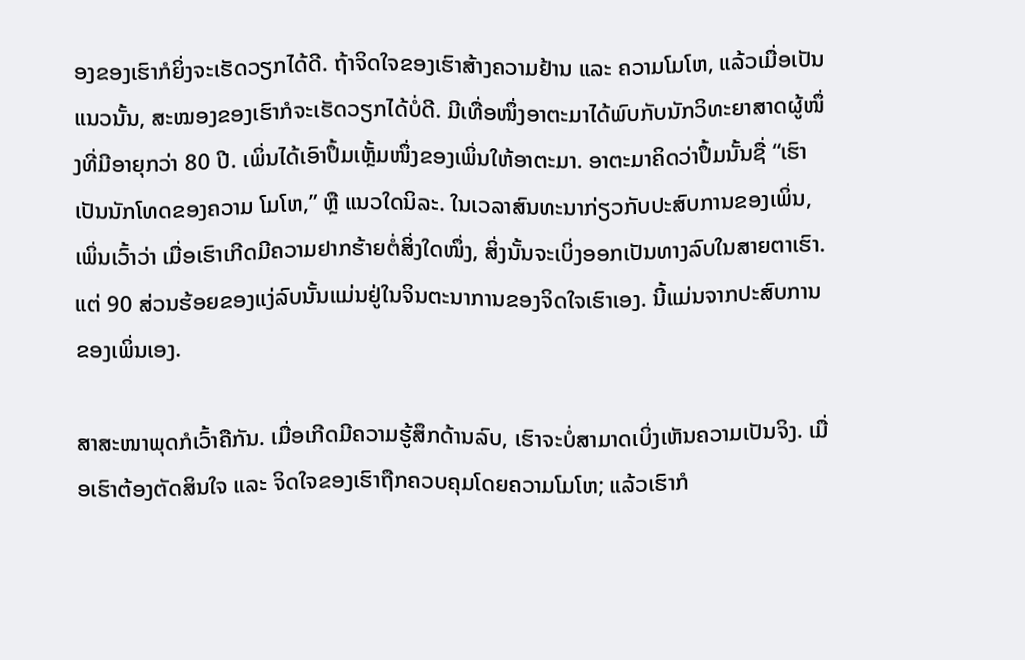ອງຂອງເຮົາກໍຍິ່ງຈະເຮັດວຽກໄດ້ດີ. ຖ້າຈິດໃຈຂອງເຮົາສ້າງຄວາມຢ້ານ ແລະ ຄວາມໂມໂຫ, ແລ້ວເມື່ອເປັນແນວນັ້ນ, ສະໝອງຂອງເຮົາກໍຈະເຮັດວຽກໄດ້ບໍ່ດີ. ມີເທື່ອໜຶ່ງອາຕະມາໄດ້ພົບກັບນັກວິທະຍາສາດຜູ້ໜຶ່ງທີ່ມີອາຍຸກວ່າ 80 ປີ. ເພິ່ນໄດ້ເອົາປຶ້ມເຫຼັ້ມໜຶ່ງຂອງເພິ່ນໃຫ້ອາຕະມາ. ອາຕະມາຄິດວ່າປຶ້ມນັ້ນຊື່ “ເຮົາເປັນນັກໂທດຂອງຄວາມ ໂມໂຫ,” ຫຼື ແນວໃດນິລະ. ໃນເວລາສົນທະນາກ່ຽວກັບປະສົບການຂອງເພິ່ນ, ເພິ່ນເວົ້າວ່າ ເມື່ອເຮົາເກີດມີຄວາມຢາກຮ້າຍຕໍ່ສິ່ງໃດໜຶ່ງ, ສິ່ງນັ້ນຈະເບິ່ງອອກເປັນທາງລົບໃນສາຍຕາເຮົາ. ແຕ່ 90 ສ່ວນຮ້ອຍຂອງແງ່ລົບນັ້ນແມ່ນຢູ່ໃນຈິນຕະນາການຂອງຈິດໃຈເຮົາເອງ. ນີ້ແມ່ນຈາກປະສົບການຂອງເພິ່ນເອງ.

ສາສະໜາພຸດກໍເວົ້າຄືກັນ. ເມື່ອເກີດມີຄວາມຮູ້ສຶກດ້ານລົບ, ເຮົາຈະບໍ່ສາມາດເບິ່ງເຫັນຄວາມເປັນຈິງ. ເມື່ອເຮົາຕ້ອງຕັດສິນໃຈ ແລະ ຈິດໃຈຂອງເຮົາຖືກຄວບຄຸມໂດຍຄວາມໂມໂຫ; ແລ້ວເຮົາກໍ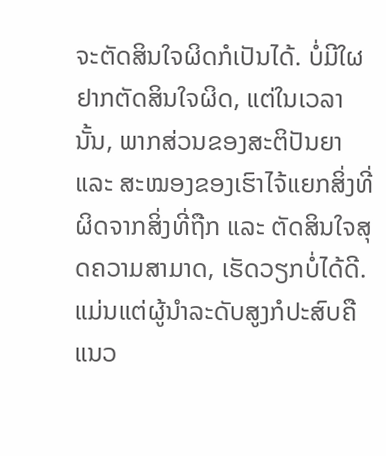ຈະຕັດສິນໃຈຜິດກໍເປັນໄດ້. ບໍ່ມີໃຜຢາກຕັດສິນໃຈຜິດ, ແຕ່ໃນເວລານັ້ນ, ພາກສ່ວນຂອງສະຕິປັນຍາ ແລະ ສະໝອງຂອງເຮົາໄຈ້ແຍກສິ່ງທີ່ຜິດຈາກສິ່ງທີ່ຖືກ ແລະ ຕັດສິນໃຈສຸດຄວາມສາມາດ, ເຮັດວຽກບໍ່ໄດ້ດີ. ແມ່ນແຕ່ຜູ້ນຳລະດັບສູງກໍປະສົບຄືແນວ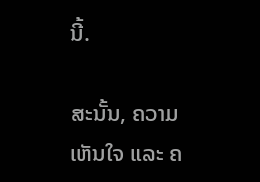ນີ້.

ສະນັ້ນ, ຄວາມເຫັນໃຈ ແລະ ຄ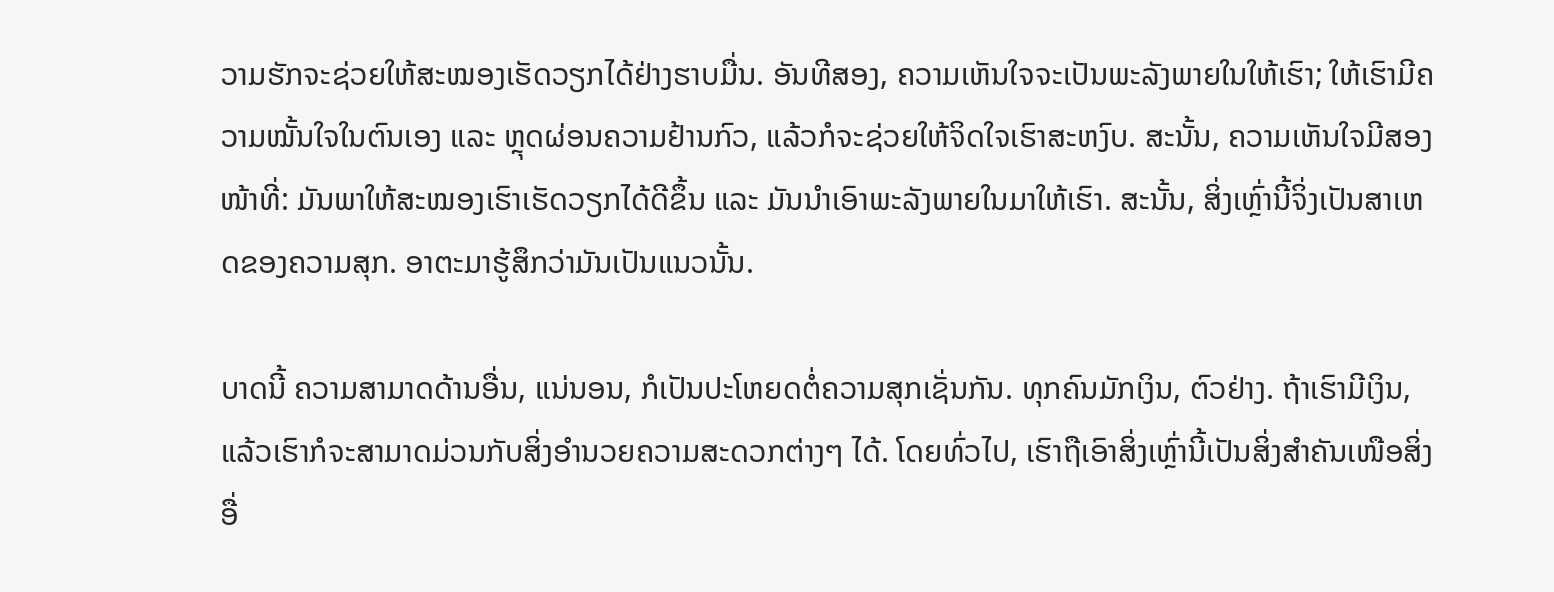ວາມຮັກຈະຊ່ວຍໃຫ້ສະໝອງເຮັດວຽກໄດ້ຢ່າງຮາບມື່ນ. ອັນທີສອງ, ຄວາມເຫັນໃຈຈະເປັນພະລັງພາຍໃນໃຫ້ເຮົາ; ໃຫ້ເຮົາມີຄວາມໝັ້ນໃຈໃນຕົນເອງ ແລະ ຫຼຸດຜ່ອນຄວາມຢ້ານກົວ, ແລ້ວກໍຈະຊ່ວຍໃຫ້ຈິດໃຈເຮົາສະຫງົບ. ສະນັ້ນ, ຄວາມເຫັນໃຈມີສອງໜ້າທີ່: ມັນພາໃຫ້ສະໝອງເຮົາເຮັດວຽກໄດ້ດີຂຶ້ນ ແລະ ມັນນຳເອົາພະລັງພາຍໃນມາໃຫ້ເຮົາ. ສະນັ້ນ, ສິ່ງເຫຼົ່ານີ້ຈິ່ງເປັນສາເຫດຂອງຄວາມສຸກ. ອາຕະມາຮູ້ສຶກວ່າມັນເປັນແນວນັ້ນ.

ບາດນີ້ ຄວາມສາມາດດ້ານອື່ນ, ແນ່ນອນ, ກໍເປັນປະໂຫຍດຕໍ່ຄວາມສຸກເຊັ່ນກັນ. ທຸກຄົນມັກເງິນ, ຕົວຢ່າງ. ຖ້າເຮົາມີເງິນ, ແລ້ວເຮົາກໍຈະສາມາດມ່ວນກັບສິ່ງອຳນວຍຄວາມສະດວກຕ່າງໆ ໄດ້. ໂດຍທົ່ວໄປ, ເຮົາຖືເອົາສິ່ງເຫຼົ່ານີ້ເປັນສິ່ງສຳຄັນເໜືອສິ່ງອື່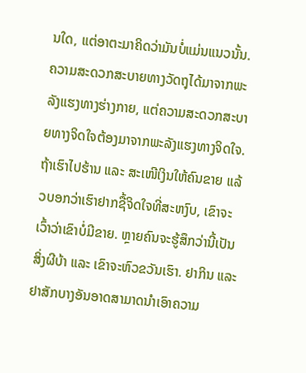ນໃດ, ແຕ່ອາຕະມາຄິດວ່າມັນບໍ່ແມ່ນແນວນັ້ນ. ຄວາມສະດວກສະບາຍທາງວັດຖຸໄດ້ມາຈາກພະລັງແຮງທາງຮ່າງກາຍ, ແຕ່ຄວາມສະດວກສະບາຍທາງຈິດໃຈຕ້ອງມາຈາກພະລັງແຮງທາງຈິດໃຈ. ຖ້າເຮົາໄປຮ້ານ ແລະ ສະເໜີເງິນໃຫ້ຄົນຂາຍ ແລ້ວບອກວ່າເຮົາຢາກຊື້ຈິດໃຈທີ່ສະຫງົບ, ເຂົາຈະເວົ້າວ່າເຂົາບໍ່ມີຂາຍ. ຫຼາຍຄົນຈະຮູ້ສຶກວ່ານີ້ເປັນສິ່ງຜີບ້າ ແລະ ເຂົາຈະຫົວຂວັນເຮົາ. ຢາກິນ ແລະ ຢາສັກບາງອັນອາດສາມາດນຳເອົາຄວາມ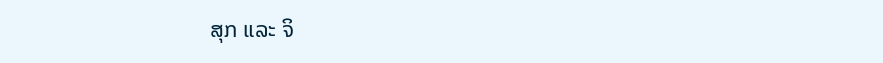ສຸກ ແລະ ຈິ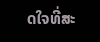ດໃຈທີ່ສະ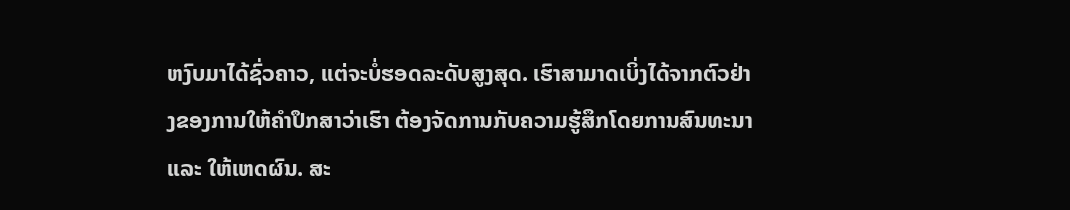ຫງົບມາໄດ້ຊົ່ວຄາວ, ແຕ່ຈະບໍ່ຮອດລະດັບສູງສຸດ. ເຮົາສາມາດເບິ່ງໄດ້ຈາກຕົວຢ່າງຂອງການໃຫ້ຄຳປຶກສາວ່າເຮົາ ຕ້ອງຈັດການກັບຄວາມຮູ້ສຶກໂດຍການສົນທະນາ ແລະ ໃຫ້ເຫດຜົນ. ສະ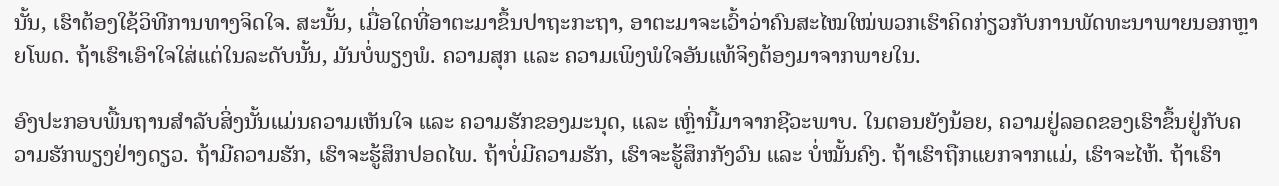ນັ້ນ, ເຮົາຕ້ອງໃຊ້ວິທີການທາງຈິດໃຈ. ສະນັ້ນ, ເມື່ອໃດທີ່ອາຕະມາຂຶ້ນປາຖະກະຖາ, ອາຕະມາຈະເວົ້າວ່າຄົນສະໄໝໃໝ່ພວກເຮົາຄິດກ່ຽວກັບການພັດທະນາພາຍນອກຫຼາຍໂພດ. ຖ້າເຮົາເອົາໃຈໃສ່ແຕ່ໃນລະດັບນັ້ນ, ມັນບໍ່ພຽງພໍ. ຄວາມສຸກ ແລະ ຄວາມເພິງພໍໃຈອັນແທ້ຈິງຕ້ອງມາຈາກພາຍໃນ.

ອົງປະກອບພື້ນຖານສຳລັບສິ່ງນັ້ນແມ່ນຄວາມເຫັນໃຈ ແລະ ຄວາມຮັກຂອງມະນຸດ, ແລະ ເຫຼົ່ານີ້ມາຈາກຊີວະພາບ. ໃນຕອນຍັງນ້ອຍ, ຄວາມຢູ່ລອດຂອງເຮົາຂຶ້ນຢູ່ກັບຄວາມຮັກພຽງຢ່າງດຽວ. ຖ້າມີຄວາມຮັກ, ເຮົາຈະຮູ້ສຶກປອດໄພ. ຖ້າບໍ່ມີຄວາມຮັກ, ເຮົາຈະຮູ້ສຶກກັງວົນ ແລະ ບໍ່ໝັ້ນຄົງ. ຖ້າເຮົາຖືກແຍກຈາກແມ່, ເຮົາຈະໄຫ້. ຖ້າເຮົາ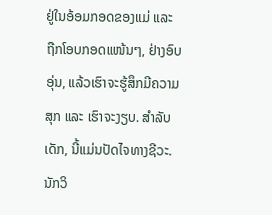ຢູ່ໃນອ້ອມກອດຂອງແມ່ ແລະ ຖືກໂອບກອດແໜ້ນໆ, ຢ່າງອົບອຸ່ນ, ແລ້ວເຮົາຈະຮູ້ສຶກມີຄວາມສຸກ ແລະ ເຮົາຈະງຽບ. ສຳລັບເດັກ, ນີ້ແມ່ນປັດໄຈທາງຊີວະ. ນັກວິ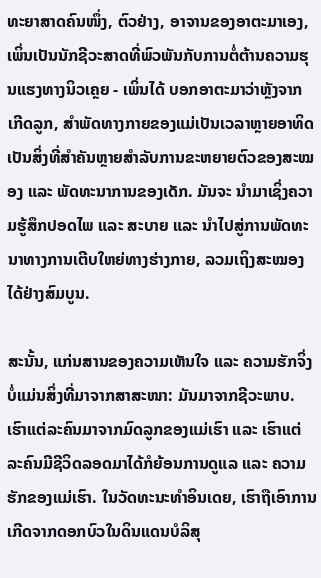ທະຍາສາດຄົນໜຶ່ງ, ຕົວຢ່າງ, ອາຈານຂອງອາຕະມາເອງ, ເພິ່ນເປັນນັກຊີວະສາດທີ່ພົວພັນກັບການຕໍ່ຕ້ານຄວາມຮຸນແຮງທາງນິວເຄຼຍ - ເພິ່ນໄດ້ ບອກອາຕະມາວ່າຫຼັງຈາກເກີດລູກ, ສຳພັດທາງກາຍຂອງແມ່ເປັນເວລາຫຼາຍອາທິດເປັນສິ່ງທີ່ສຳຄັນຫຼາຍສຳລັບການຂະຫຍາຍຕົວຂອງສະໝອງ ແລະ ພັດທະນາການຂອງເດັກ. ມັນຈະ ນຳມາເຊິ່ງຄວາມຮູ້ສຶກປອດໄພ ແລະ ສະບາຍ ແລະ ນຳໄປສູ່ການພັດທະນາທາງການເຕີບໃຫຍ່ທາງຮ່າງກາຍ, ລວມເຖິງສະໝອງໄດ້ຢ່າງສົມບູນ.

ສະນັ້ນ, ແກ່ນສານຂອງຄວາມເຫັນໃຈ ແລະ ຄວາມຮັກຈິ່ງບໍ່ແມ່ນສິ່ງທີ່ມາຈາກສາສະໜາ: ມັນມາຈາກຊີວະພາບ. ເຮົາແຕ່ລະຄົນມາຈາກມົດລູກຂອງແມ່ເຮົາ ແລະ ເຮົາແຕ່ລະຄົນມີຊີວິດລອດມາໄດ້ກໍຍ້ອນການດູແລ ແລະ ຄວາມຮັກຂອງແມ່ເຮົາ. ໃນວັດທະນະທຳອິນເດຍ, ເຮົາຖືເອົາການເກີດຈາກດອກບົວໃນດິນແດນບໍລິສຸ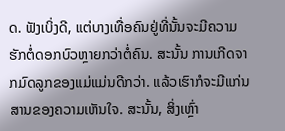ດ. ຟັງເບິ່ງດີ, ແຕ່ບາງເທື່ອຄົນຢູ່ທີ່ນັ້ນຈະມີຄວາມຮັກຕໍ່ດອກບົວຫຼາຍກວ່າຕໍ່ຄົນ. ສະນັ້ນ ການເກີດຈາກມົດລູກຂອງແມ່ແມ່ນດີກວ່າ. ແລ້ວເຮົາກໍຈະມີແກ່ນສານຂອງຄວາມເຫັນໃຈ. ສະນັ້ນ, ສິ່ງເຫຼົ່າ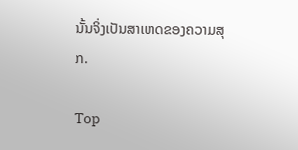ນັ້ນຈິ່ງເປັນສາເຫດຂອງຄວາມສຸກ.

Top